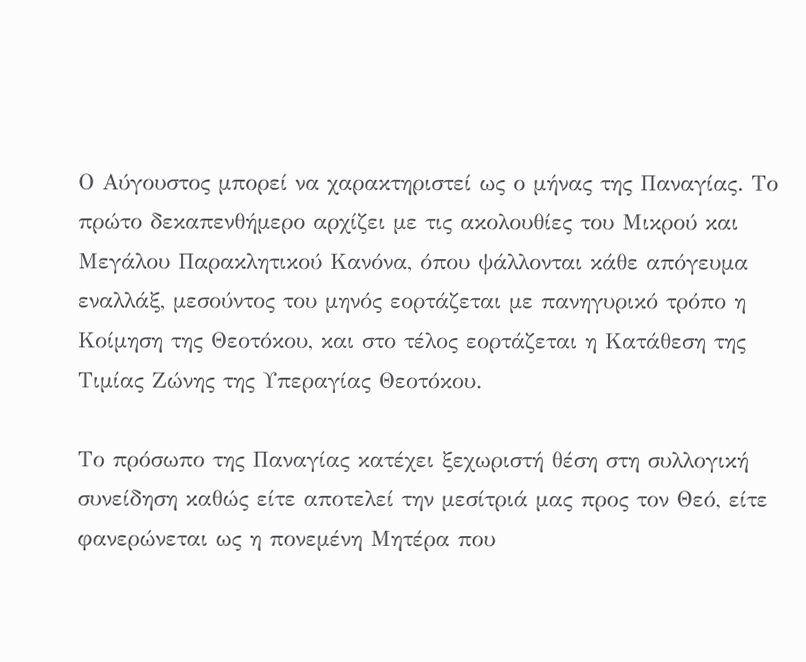Ο Αύγουστος μπορεί να χαρακτηριστεί ως ο μήνας της Παναγίας. Το πρώτο δεκαπενθήμερο αρχίζει με τις ακολουθίες του Μικρού και Μεγάλου Παρακλητικού Κανόνα, όπου ψάλλονται κάθε απόγευμα εναλλάξ, μεσούντος του μηνός εορτάζεται με πανηγυρικό τρόπο η Κοίμηση της Θεοτόκου, και στο τέλος εορτάζεται η Κατάθεση της Τιμίας Ζώνης της Υπεραγίας Θεοτόκου.

Το πρόσωπο της Παναγίας κατέχει ξεχωριστή θέση στη συλλογική συνείδηση καθώς είτε αποτελεί την μεσίτριά μας προς τον Θεό, είτε φανερώνεται ως η πονεμένη Μητέρα που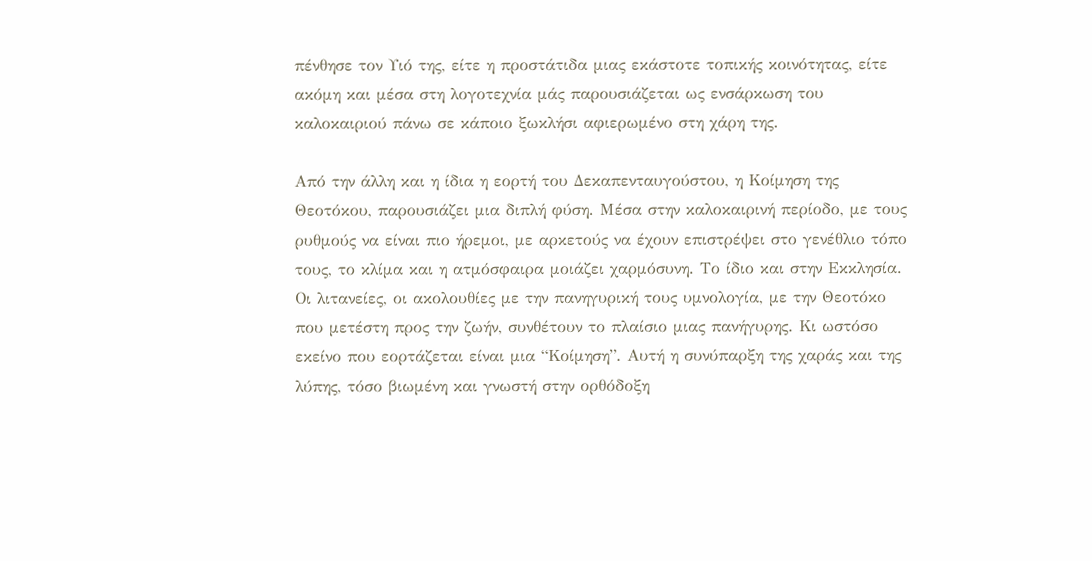πένθησε τον Υιό της, είτε η προστάτιδα μιας εκάστοτε τοπικής κοινότητας, είτε ακόμη και μέσα στη λογοτεχνία μάς παρουσιάζεται ως ενσάρκωση του καλοκαιριού πάνω σε κάποιο ξωκλήσι αφιερωμένο στη χάρη της.

Από την άλλη και η ίδια η εορτή του Δεκαπενταυγούστου, η Κοίμηση της Θεοτόκου, παρουσιάζει μια διπλή φύση. Μέσα στην καλοκαιρινή περίοδο, με τους ρυθμούς να είναι πιο ήρεμοι, με αρκετούς να έχουν επιστρέψει στο γενέθλιο τόπο τους, το κλίμα και η ατμόσφαιρα μοιάζει χαρμόσυνη. Το ίδιο και στην Εκκλησία. Οι λιτανείες, οι ακολουθίες με την πανηγυρική τους υμνολογία, με την Θεοτόκο που μετέστη προς την ζωήν, συνθέτουν το πλαίσιο μιας πανήγυρης. Κι ωστόσο εκείνο που εορτάζεται είναι μια “Κοίμηση”. Αυτή η συνύπαρξη της χαράς και της λύπης, τόσο βιωμένη και γνωστή στην ορθόδοξη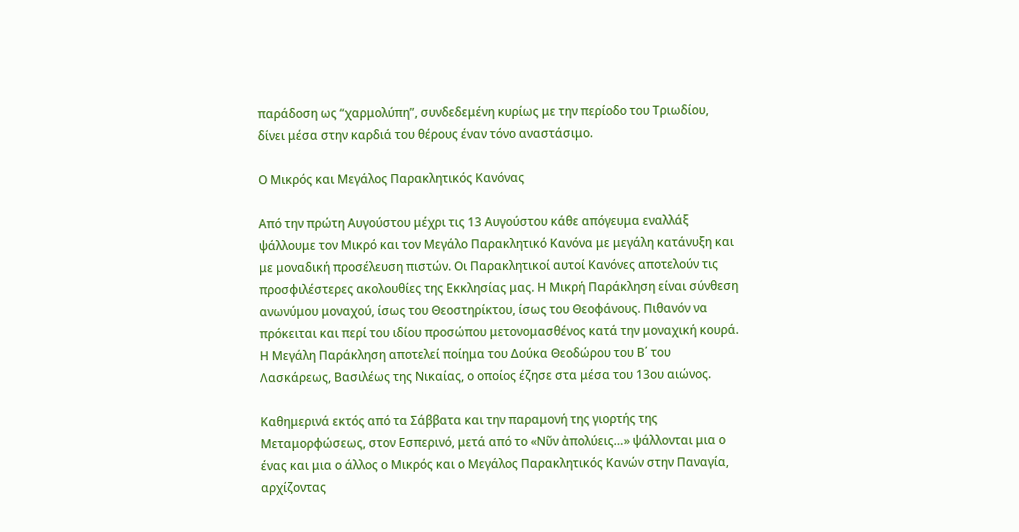παράδοση ως “χαρμολύπη”, συνδεδεμένη κυρίως με την περίοδο του Τριωδίου, δίνει μέσα στην καρδιά του θέρους έναν τόνο αναστάσιμο.

Ο Μικρός και Μεγάλος Παρακλητικός Κανόνας

Από την πρώτη Αυγούστου μέχρι τις 13 Αυγούστου κάθε απόγευμα εναλλάξ ψάλλουμε τον Μικρό και τον Μεγάλο Παρακλητικό Κανόνα με μεγάλη κατάνυξη και με μοναδική προσέλευση πιστών. Οι Παρακλητικοί αυτοί Κανόνες αποτελούν τις προσφιλέστερες ακολουθίες της Εκκλησίας μας. Η Μικρή Παράκληση είναι σύνθεση ανωνύμου μοναχού, ίσως του Θεοστηρίκτου, ίσως του Θεοφάνους. Πιθανόν να πρόκειται και περί του ιδίου προσώπου μετονομασθένος κατά την μοναχική κουρά. Η Μεγάλη Παράκληση αποτελεί ποίημα του Δούκα Θεοδώρου του Β΄ του Λασκάρεως, Βασιλέως της Νικαίας, ο οποίος έζησε στα μέσα του 13ου αιώνος.

Καθημερινά εκτός από τα Σάββατα και την παραμονή της γιορτής της Μεταμορφώσεως, στον Εσπερινό, μετά από το «Νῦν ἀπολύεις…» ψάλλονται μια ο ένας και μια ο άλλος ο Μικρός και ο Μεγάλος Παρακλητικός Κανών στην Παναγία, αρχίζοντας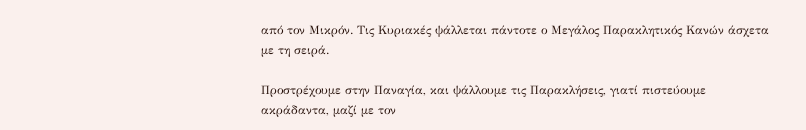από τον Μικρόν. Τις Κυριακές ψάλλεται πάντοτε ο Μεγάλος Παρακλητικός Κανών άσχετα με τη σειρά.

Προστρέχουμε στην Παναγία, και ψάλλουμε τις Παρακλήσεις, γιατί πιστεύουμε ακράδαντα, μαζί με τον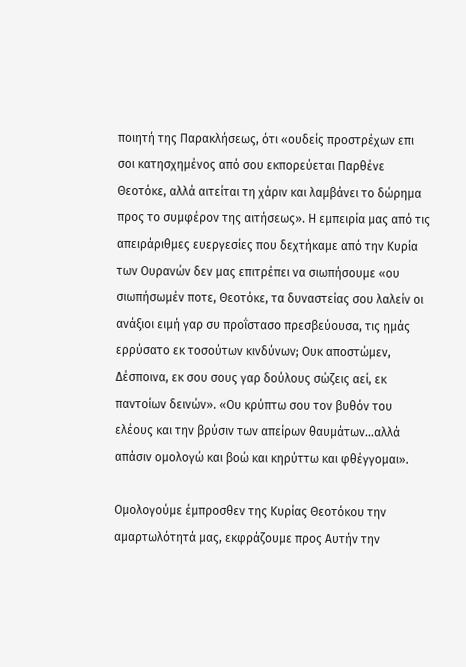ποιητή της Παρακλήσεως, ότι «ουδείς προστρέχων επι σοι κατησχημένος από σου εκπορεύεται Παρθένε Θεοτόκε, αλλά αιτείται τη χάριν και λαμβάνει το δώρημα προς το συμφέρον της αιτήσεως». Η εμπειρία μας από τις απειράριθμες ευεργεσίες που δεχτήκαμε από την Κυρία των Ουρανών δεν μας επιτρέπει να σιωπήσουμε «ου σιωπήσωμέν ποτε, Θεοτόκε, τα δυναστείας σου λαλείν οι ανάξιοι ειμή γαρ συ προΐστασο πρεσβεύουσα, τις ημάς ερρύσατο εκ τοσούτων κινδύνων; Ουκ αποστώμεν, Δέσποινα, εκ σου σους γαρ δούλους σώζεις αεί, εκ παντοίων δεινών». «Ου κρύπτω σου τον βυθόν του ελέους και την βρύσιν των απείρων θαυμάτων…αλλά απάσιν ομολογώ και βοώ και κηρύττω και φθέγγομαι».

Ομολογούμε έμπροσθεν της Κυρίας Θεοτόκου την αμαρτωλότητά μας, εκφράζουμε προς Αυτήν την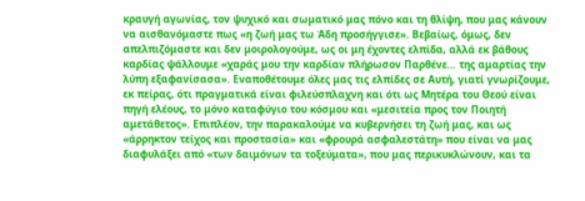κραυγή αγωνίας, τον ψυχικό και σωματικό μας πόνο και τη θλίψη, που μας κάνουν να αισθανόμαστε πως «η ζωή μας τω Άδη προσήγγισε». Βεβαίως, όμως, δεν απελπιζόμαστε και δεν μοιρολογούμε, ως οι μη έχοντες ελπίδα, αλλά εκ βάθους καρδίας ψάλλουμε «χαράς μου την καρδίαν πλήρωσον Παρθένε… της αμαρτίας την λύπη εξαφανίσασα». Εναποθέτουμε όλες μας τις ελπίδες σε Αυτή, γιατί γνωρίζουμε, εκ πείρας, ότι πραγματικά είναι φιλεύσπλαχνη και ότι ως Μητέρα του Θεού είναι πηγή ελέους, το μόνο καταφύγιο του κόσμου και «μεσιτεία προς τον Ποιητή αμετάθετος». Επιπλέον, την παρακαλούμε να κυβερνήσει τη ζωή μας, και ως «άρρηκτον τείχος και προστασία» και «φρουρά ασφαλεστάτη» που είναι να μας διαφυλάξει από «των δαιμόνων τα τοξεύματα», που μας περικυκλώνουν, και τα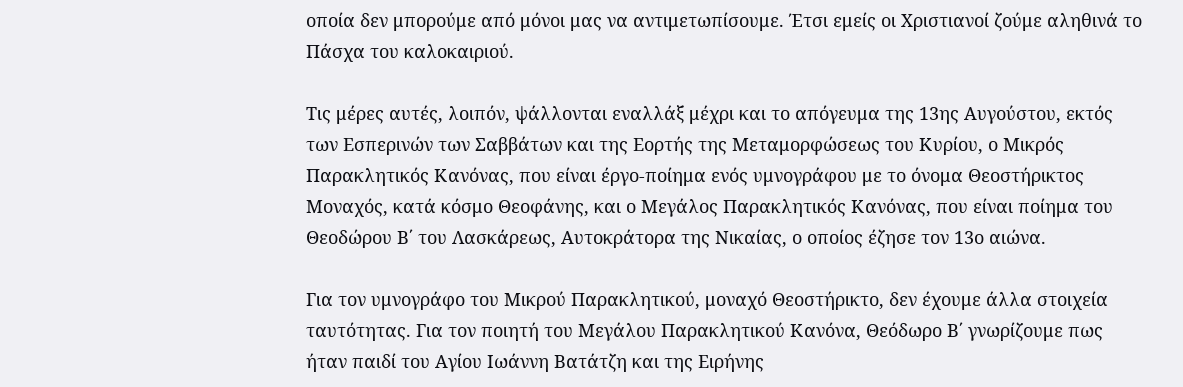οποία δεν μπορούμε από μόνοι μας να αντιμετωπίσουμε. Έτσι εμείς οι Χριστιανοί ζούμε αληθινά το Πάσχα του καλοκαιριού.

Τις μέρες αυτές, λοιπόν, ψάλλονται εναλλάξ μέχρι και το απόγευμα της 13ης Αυγούστου, εκτός των Εσπερινών των Σαββάτων και της Εορτής της Μεταμορφώσεως του Κυρίου, ο Μικρός Παρακλητικός Κανόνας, που είναι έργο-ποίημα ενός υμνογράφου με το όνομα Θεοστήρικτος Μοναχός, κατά κόσμο Θεοφάνης, και ο Μεγάλος Παρακλητικός Κανόνας, που είναι ποίημα του Θεοδώρου Β΄ του Λασκάρεως, Αυτοκράτορα της Νικαίας, ο οποίος έζησε τον 13ο αιώνα.

Για τον υμνογράφο του Μικρού Παρακλητικού, μοναχό Θεοστήρικτο, δεν έχουμε άλλα στοιχεία ταυτότητας. Για τον ποιητή του Μεγάλου Παρακλητικού Κανόνα, Θεόδωρο Β΄ γνωρίζουμε πως ήταν παιδί του Αγίου Ιωάννη Βατάτζη και της Ειρήνης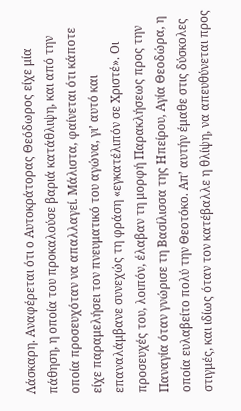Λάσκαρη. Αναφέρεται ότι ο Αυτοκράτορας Θεόδωρος είχε μία πάθηση, η οποία του προκαλούσε βαριά κατάθλιψη, και από την οποία προσευχόταν να απαλλαγεί. Μάλιστα, φαίνεται ότι κάποτε είχε παραμελήσει τον πνευματικό του αγώνα, γι’ αυτό και επαναλάμβανε συνεχώς τη φράση «εγκατέλιπόν σε Χριστέ». Οι προσευχές του, λοιπόν, έλαβαν τη μορφή Παρακλήσεως προς την Παναγία όταν γνώρισε τη Βασίλισσα της Ηπείρου, Αγία Θεοδώρα, η οποία ευλαβείτο πολύ την Θεοτόκο. Απ’ αυτήν έμαθε στις δύσκολες στιγμές, και ιδίως όταν τον κατέβαλλε η θλίψη, να απευθύνεται προς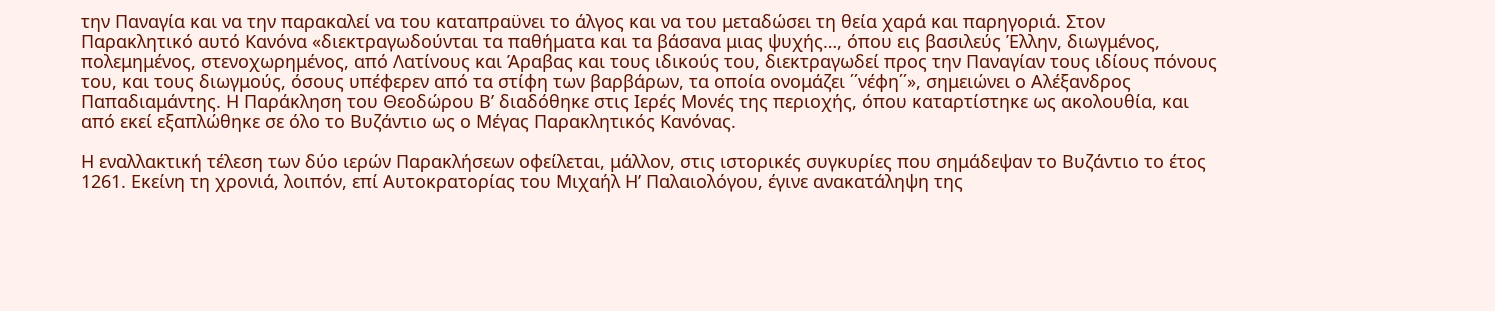την Παναγία και να την παρακαλεί να του καταπραϋνει το άλγος και να του μεταδώσει τη θεία χαρά και παρηγοριά. Στον Παρακλητικό αυτό Κανόνα «διεκτραγωδούνται τα παθήματα και τα βάσανα μιας ψυχής…, όπου εις βασιλεύς Έλλην, διωγμένος, πολεμημένος, στενοχωρημένος, από Λατίνους και Άραβας και τους ιδικούς του, διεκτραγωδεί προς την Παναγίαν τους ιδίους πόνους του, και τους διωγμούς, όσους υπέφερεν από τα στίφη των βαρβάρων, τα οποία ονομάζει ΄΄νέφη΄΄», σημειώνει ο Αλέξανδρος Παπαδιαμάντης. Η Παράκληση του Θεοδώρου Β’ διαδόθηκε στις Ιερές Μονές της περιοχής, όπου καταρτίστηκε ως ακολουθία, και από εκεί εξαπλώθηκε σε όλο το Βυζάντιο ως ο Μέγας Παρακλητικός Κανόνας.

Η εναλλακτική τέλεση των δύο ιερών Παρακλήσεων οφείλεται, μάλλον, στις ιστορικές συγκυρίες που σημάδεψαν το Βυζάντιο το έτος 1261. Εκείνη τη χρονιά, λοιπόν, επί Αυτοκρατορίας του Μιχαήλ Η’ Παλαιολόγου, έγινε ανακατάληψη της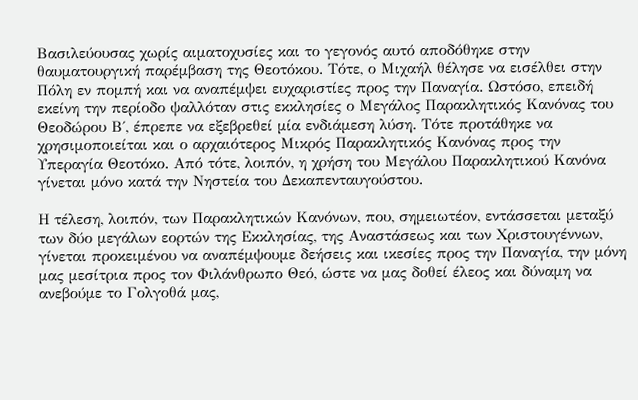Βασιλεύουσας χωρίς αιματοχυσίες και το γεγονός αυτό αποδόθηκε στην θαυματουργική παρέμβαση της Θεοτόκου. Τότε, ο Μιχαήλ θέλησε να εισέλθει στην Πόλη εν πομπή και να αναπέμψει ευχαριστίες προς την Παναγία. Ωστόσο, επειδή εκείνη την περίοδο ψαλλόταν στις εκκλησίες ο Μεγάλος Παρακλητικός Κανόνας του Θεοδώρου Β΄, έπρεπε να εξεβρεθεί μία ενδιάμεση λύση. Τότε προτάθηκε να χρησιμοποιείται και ο αρχαιότερος Μικρός Παρακλητικός Κανόνας προς την Υπεραγία Θεοτόκο. Από τότε, λοιπόν, η χρήση του Μεγάλου Παρακλητικού Κανόνα γίνεται μόνο κατά την Νηστεία του Δεκαπενταυγούστου.

Η τέλεση, λοιπόν, των Παρακλητικών Κανόνων, που, σημειωτέον, εντάσσεται μεταξύ των δύο μεγάλων εορτών της Εκκλησίας, της Αναστάσεως και των Χριστουγέννων, γίνεται προκειμένου να αναπέμψουμε δεήσεις και ικεσίες προς την Παναγία, την μόνη μας μεσίτρια προς τον Φιλάνθρωπο Θεό, ώστε να μας δοθεί έλεος και δύναμη να ανεβούμε το Γολγοθά μας,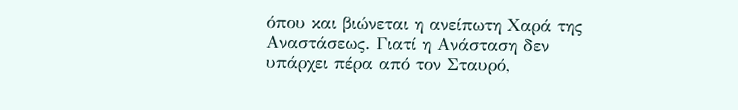όπου και βιώνεται η ανείπωτη Χαρά της Αναστάσεως. Γιατί η Ανάσταση δεν υπάρχει πέρα από τον Σταυρό,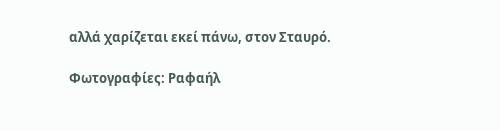αλλά χαρίζεται εκεί πάνω, στον Σταυρό.

Φωτογραφίες: Ραφαήλ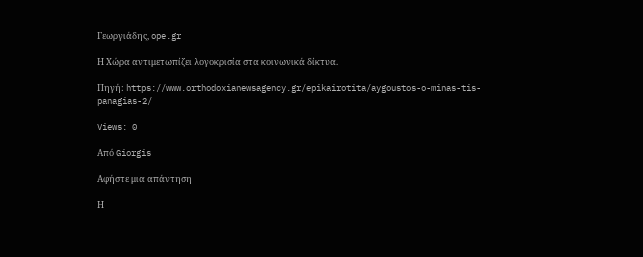Γεωργιάδης, ope.gr

Η Χώρα αντιμετωπίζει λογοκρισία στα κοινωνικά δίκτυα.

Πηγή: https://www.orthodoxianewsagency.gr/epikairotita/aygoustos-o-minas-tis-panagias-2/

Views: 0

Από Giorgis

Αφήστε μια απάντηση

Η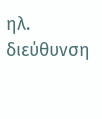ηλ. διεύθυνση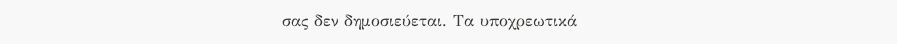σας δεν δημοσιεύεται. Τα υποχρεωτικά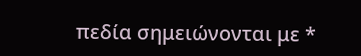πεδία σημειώνονται με *